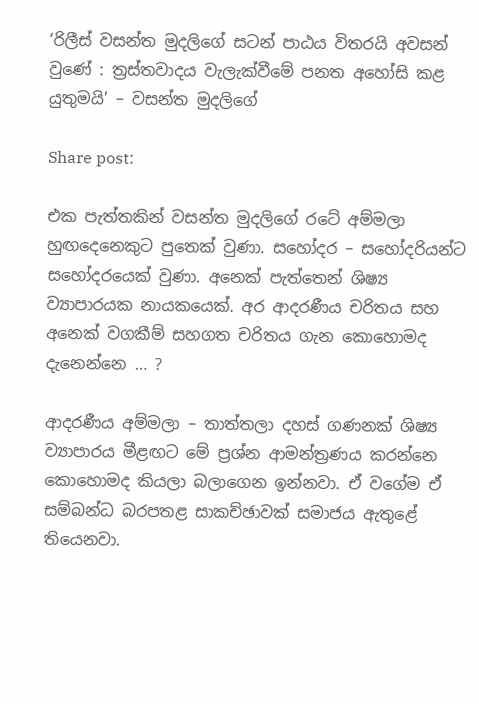‘රිලීස් වසන්ත මුදලිගේ සටන් පාඨය විතරයි අවසන් වුණේ : ත්‍රස්තවාදය වැලැක්වීමේ පනත අහෝසි කළ යුතුමයි’ – වසන්ත මුදලිගේ

Share post:

එක පැත්තකින් වසන්ත මුදලිගේ රටේ අම්මලා හුඟදෙනෙකුට පුතෙක් වුණා. සහෝදර – සහෝදරියන්ට සහෝදරයෙක් වුණා. අනෙක් පැත්තෙන් ශිෂ්‍ය ව්‍යාපාරයක නායකයෙක්. අර ආදරණීය චරිතය සහ අනෙක් වගකීම් සහගත චරිතය ගැන කොහොමද දැනෙන්නෙ … ?

ආදරණීය අම්මලා – තාත්තලා දහස් ගණනක් ශිෂ්‍ය ව්‍යාපාරය මීළඟට මේ ප්‍රශ්න ආමන්ත්‍රණය කරන්නෙ කොහොමද කියලා බලාගෙන ඉන්නවා. ඒ වගේම ඒ සම්බන්ධ බරපතළ සාකච්ඡාවක් සමාජය ඇතුළේ තියෙනවා.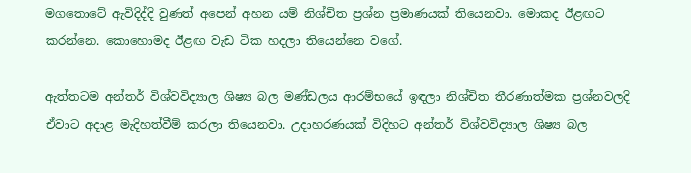මගතොටේ ඇවිදිද්දි වුණත් අපෙන් අහන යම් නිශ්චිත ප්‍රශ්න ප්‍රමාණයක් තියෙනවා. මොකද ඊළඟට කරන්නෙ. කොහොමද ඊළඟ වැඩ ටික හදලා තියෙන්නෙ වගේ.

ඇත්තටම අන්තර් විශ්වවිද්‍යාල ශිෂ්‍ය බල මණ්ඩලය ආරම්භයේ ඉඳලා නිශ්චිත තීරණාත්මක ප්‍රශ්නවලදි ඒවාට අදාළ මැදිහත්වීම් කරලා තියෙනවා. උදාහරණයක් විදිහට අන්තර් විශ්වවිද්‍යාල ශිෂ්‍ය බල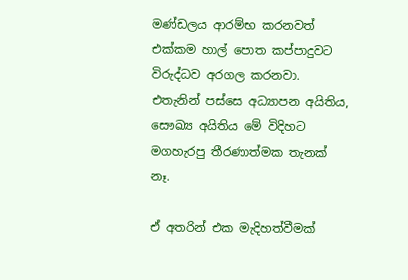මණ්ඩලය ආරම්භ කරනවත් එක්කම හාල් පොත කප්පාදුවට විරුද්ධව අරගල කරනවා. එතැනින් පස්සෙ අධ්‍යාපන අයිතිය, සෞඛ්‍ය අයිතිය මේ විදිහට මගහැරපු තීරණාත්මක තැනක් නෑ.

ඒ අතරින් එක මැදිහත්වීමක්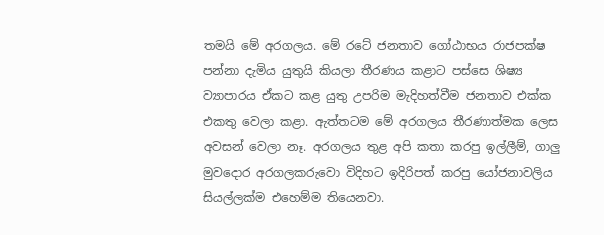තමයි මේ අරගලය. මේ රටේ ජනතාව ගෝඨාභය රාජපක්ෂ පන්නා දැමිය යුතුයි කියලා තීරණය කළාට පස්සෙ ශිෂ්‍ය ව්‍යාපාරය ඒකට කළ යුතු උපරිම මැදිහත්වීම ජනතාව එක්ක එකතු වෙලා කළා. ඇත්තටම මේ අරගලය තීරණාත්මක ලෙස අවසන් වෙලා නෑ. අරගලය තුළ අපි කතා කරපු ඉල්ලීම්, ගාලු මුවදොර අරගලකරුවො විදිහට ඉදිරිපත් කරපු යෝජනාවලිය සියල්ලක්ම එහෙම්ම තියෙනවා.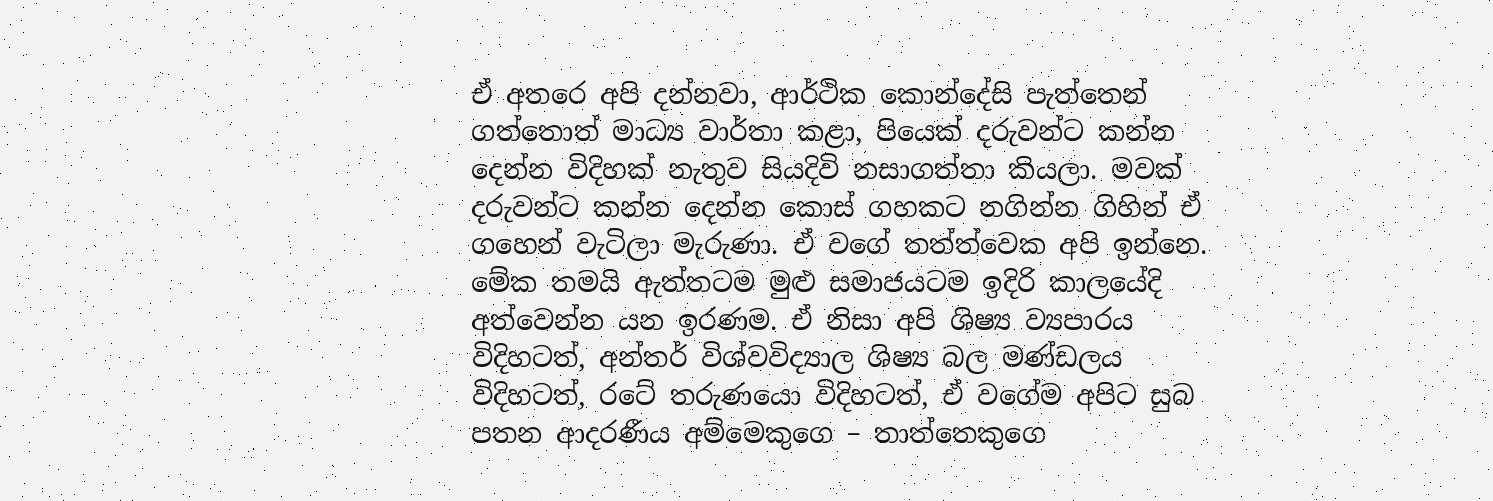ඒ අතරෙ අපි දන්නවා, ආර්ථික කොන්දේසි පැත්තෙන් ගත්තොත් මාධ්‍ය වාර්තා කළා, පියෙක් දරුවන්ට කන්න දෙන්න විදිහක් නැතුව සියදිවි නසාගත්තා කියලා. මවක් දරුවන්ට කන්න දෙන්න කොස් ගහකට නගින්න ගිහින් ඒ ගහෙන් වැටිලා මැරුණා. ඒ වගේ තත්ත්වෙක අපි ඉන්නෙ. මේක තමයි ඇත්තටම මුළු සමාජයටම ඉදිරි කාලයේදි අත්වෙන්න යන ඉරණම. ඒ නිසා අපි ශිෂ්‍ය ව්‍යපාරය විදිහටත්, අන්තර් විශ්වවිද්‍යාල ශිෂ්‍ය බල මණ්ඩලය විදිහටත්, රටේ තරුණයො විදිහටත්, ඒ වගේම අපිට සුබ පතන ආදරණීය අම්මෙකුගෙ – තාත්තෙකුගෙ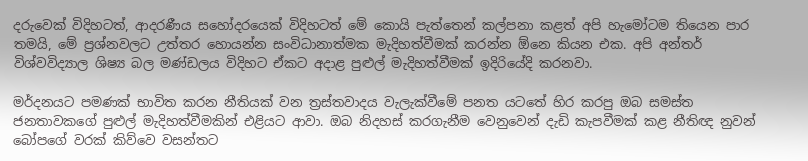දරුවෙක් විදිහටත්, ආදරණීය සහෝදරයෙක් විදිහටත් මේ කොයි පැත්තෙන් කල්පනා කළත් අපි හැමෝටම තියෙන පාර තමයි, මේ ප්‍රශ්නවලට උත්තර හොයන්න සංවිධානාත්මක මැදිහත්වීමක් කරන්න ඕනෙ කියන එක. අපි අන්තර් විශ්වවිද්‍යාල ශිෂ්‍ය බල මණ්ඩලය විදිහට ඒකට අදාළ පුළුල් මැදිහත්වීමක් ඉදිරියේදි කරනවා.

මර්දනයට පමණක් භාවිත කරන නීතියක් වන ත්‍රස්තවාදය වැලැක්වීමේ පනත යටතේ හිර කරපු ඔබ සමස්ත ජනතාවකගේ පුළුල් මැදිහත්වීමකින් එළියට ආවා. ඔබ නිදහස් කරගැනීම වෙනුවෙන් දැඩි කැපවීමක් කළ නීතිඥ නුවන් බෝපගේ වරක් කිව්වෙ වසන්තට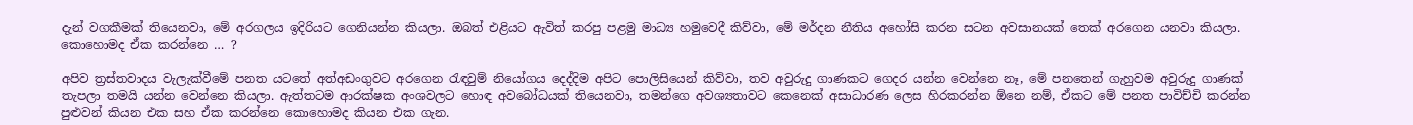දැන් වගකීමක් තියෙනවා, මේ අරගලය ඉදිරියට ගෙනියන්න කියලා. ඔබත් එළියට ඇවිත් කරපු පළමු මාධ්‍ය හමුවෙදී කිව්වා, මේ මර්දන නීතිය අහෝසි කරන සටන අවසානයක් තෙක් අරගෙන යනවා කියලා. කොහොමද ඒක කරන්නෙ … ?

අපිව ත්‍රස්තවාදය වැලැක්වීමේ පනත යටතේ අත්අඩංගුවට අරගෙන රැඳවුම් නියෝගය දෙද්දිම අපිට පොලිසියෙන් කිව්වා, තව අවුරුදු ගාණකට ගෙදර යන්න වෙන්නෙ නෑ, මේ පනතෙන් ගැහුවම අවුරුදු ගාණක් තැපලා තමයි යන්න වෙන්නෙ කියලා. ඇත්තටම ආරක්ෂක අංශවලට හොඳ අවබෝධයක් තියෙනවා, තමන්ගෙ අවශ්‍යතාවට කෙනෙක් අසාධාරණ ලෙස හිරකරන්න ඕනෙ නම්, ඒකට මේ පනත පාවිච්චි කරන්න පුළුවන් කියන එක සහ ඒක කරන්නෙ කොහොමද කියන එක ගැන.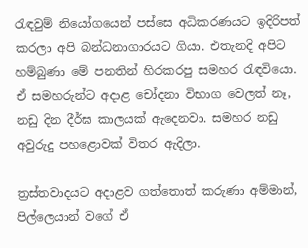රැඳවුම් නියෝගයෙන් පස්සෙ අධිකරණයට ඉදිරිපත් කරලා අපි බන්ධනාගාරයට ගියා. එතැනදි අපිට හම්බුණා මේ පනතින් හිරකරපු සමහර රැඳවියො. ඒ සමහරුන්ට අදාළ චෝදනා විභාග වෙලත් නෑ, නඩු දින දීර්ඝ කාලයක් ඇදෙනවා. සමහර නඩු අවුරුදු පහළොවක් විතර ඇදිලා.

ත්‍රස්තවාදයට අදාළව ගත්තොත් කරුණා අම්මාන්, පිල්ලෙයාන් වගේ ඒ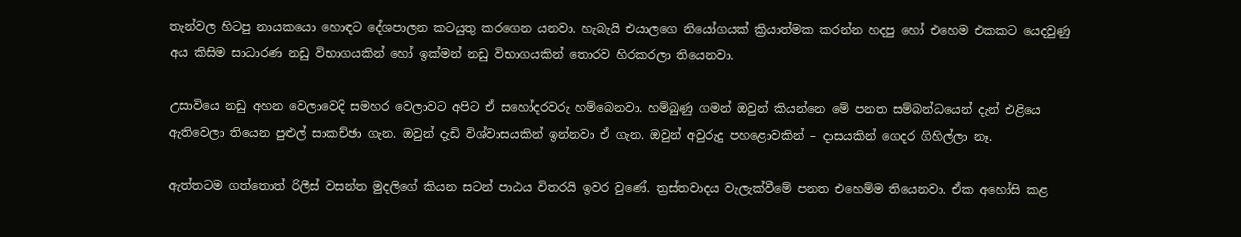තැන්වල හිටපු නායකයො හොඳට දේශපාලන කටයුතු කරගෙන යනවා. හැබැයි එයාලගෙ නියෝගයක් ක්‍රියාත්මක කරන්න හදපු හෝ එහෙම එකකට යෙදවුණු අය කිසිම සාධාරණ නඩු විභාගයකින් හෝ ඉක්මන් නඩු විභාගයකින් තොරව හිරකරලා තියෙනවා.

උසාවියෙ නඩු අහන වෙලාවෙදි සමහර වෙලාවට අපිට ඒ සහෝදරවරු හම්බෙනවා. හම්බුණු ගමන් ඔවුන් කියන්නෙ මේ පනත සම්බන්ධයෙන් දැන් එළියෙ ඇතිවෙලා තියෙන පුළුල් සාකච්ඡා ගැන. ඔවුන් දැඩි විශ්වාසයකින් ඉන්නවා ඒ ගැන. ඔවුන් අවුරුදු පහළොවකින් – දාසයකින් ගෙදර ගිහිල්ලා නෑ.

ඇත්තටම ගත්තොත් රිලීස් වසන්ත මුදලිගේ කියන සටන් පාඨය විතරයි ඉවර වුණේ. ත්‍රස්තවාදය වැලැක්වීමේ පනත එහෙම්ම තියෙනවා. ඒක අහෝසි කළ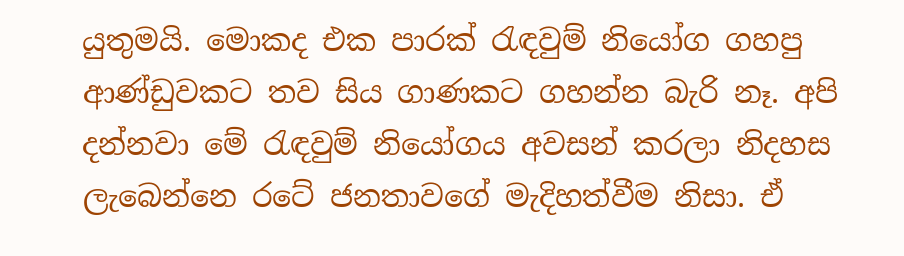යුතුමයි. මොකද එක පාරක් රැඳවුම් නියෝග ගහපු ආණ්ඩුවකට තව සිය ගාණකට ගහන්න බැරි නෑ. අපි දන්නවා මේ රැඳවුම් නියෝගය අවසන් කරලා නිදහස ලැබෙන්නෙ රටේ ජනතාවගේ මැදිහත්වීම නිසා. ඒ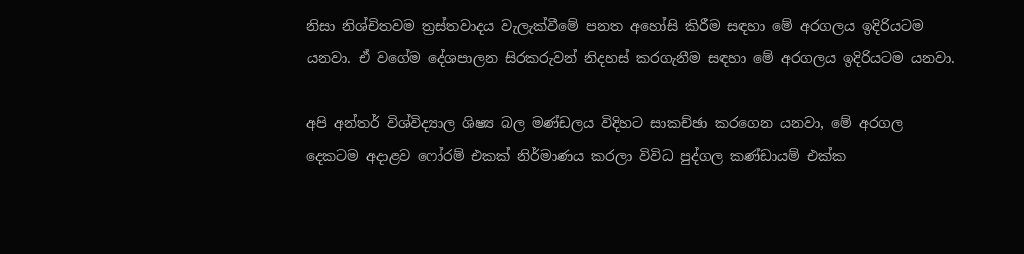නිසා නිශ්චිතවම ත්‍රස්තවාදය වැලැක්වීමේ පනත අහෝසි කිරීම සඳහා මේ අරගලය ඉදිරියටම යනවා. ඒ වගේම දේශපාලන සිරකරුවන් නිදහස් කරගැනීම සඳහා මේ අරගලය ඉදිරියටම යනවා.

අපි අන්තර් විශ්විද්‍යාල ශිෂ්‍ය බල මණ්ඩලය විදිහට සාකච්ඡා කරගෙන යනවා, මේ අරගල දෙකටම අදාළව ෆෝරම් එකක් නිර්මාණය කරලා විවිධ පුද්ගල කණ්ඩායම් එක්ක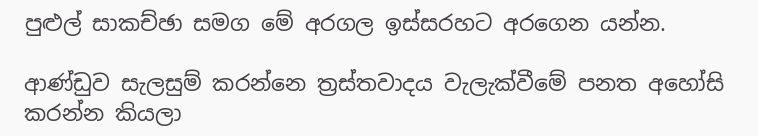පුළුල් සාකච්ඡා සමග මේ අරගල ඉස්සරහට අරගෙන යන්න.

ආණ්ඩුව සැලසුම් කරන්නෙ ත්‍රස්තවාදය වැලැක්වීමේ පනත අහෝසි කරන්න කියලා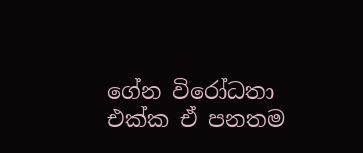ගේන විරෝධතා එක්ක ඒ පනතම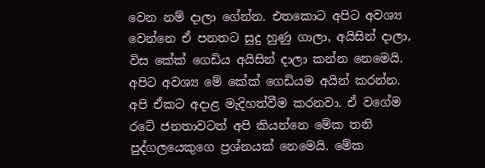වෙන නම් දාලා ගේන්න. එතකොට අපිට අවශ්‍ය වෙන්නෙ ඒ පනතට සුදු හුණු ගාලා, අයිසින් දාලා, විස කේක් ගෙඩිය අයිසින් දාලා කන්න නෙමෙයි. අපිට අවශ්‍ය මේ කේක් ගෙඩියම අයින් කරන්න. අපි ඒකට අදාළ මැදිහත්වීම කරනවා. ඒ වගේම රටේ ජනතාවටත් අපි කියන්නෙ මේක තනි පුද්ගලයෙකුගෙ ප්‍රශ්නයක් නෙමෙයි. මේක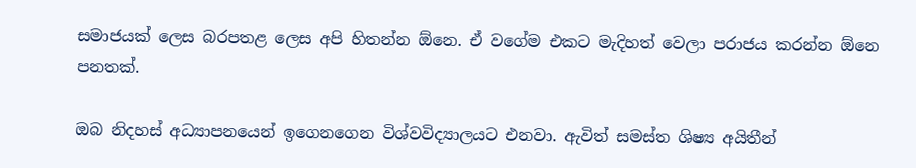සමාජයක් ලෙස බරපතළ ලෙස අපි හිතන්න ඕනෙ. ඒ වගේම එකට මැදිහත් වෙලා පරාජය කරන්න ඕනෙ පනතක්.

ඔබ නිදහස් අධ්‍යාපනයෙන් ඉගෙනගෙන විශ්වවිද්‍යාලයට එනවා. ඇවිත් සමස්ත ශිෂ්‍ය අයිතීන්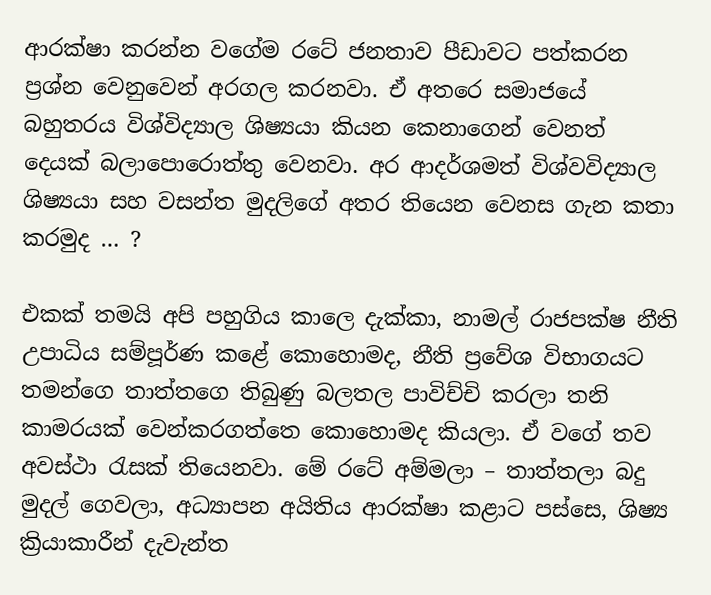ආරක්ෂා කරන්න වගේම රටේ ජනතාව පීඩාවට පත්කරන ප්‍රශ්න වෙනුවෙන් අරගල කරනවා. ඒ අතරෙ සමාජයේ බහුතරය විශ්විද්‍යාල ශිෂ්‍යයා කියන කෙනාගෙන් වෙනත් දෙයක් බලාපොරොත්තු වෙනවා. අර ආදර්ශමත් විශ්වවිද්‍යාල ශිෂ්‍යයා සහ වසන්ත මුදලිගේ අතර තියෙන වෙනස ගැන කතා කරමුද … ?

එකක් තමයි අපි පහුගිය කාලෙ දැක්කා, නාමල් රාජපක්ෂ නීති උපාධිය සම්පූර්ණ කළේ කොහොමද, නීති ප්‍රවේශ විභාගයට තමන්ගෙ තාත්තගෙ තිබුණු බලතල පාවිච්චි කරලා තනි කාමරයක් වෙන්කරගත්තෙ කොහොමද කියලා. ඒ වගේ තව අවස්ථා රැසක් තියෙනවා. මේ රටේ අම්මලා – තාත්තලා බදු මුදල් ගෙවලා, අධ්‍යාපන අයිතිය ආරක්ෂා කළාට පස්සෙ, ශිෂ්‍ය ක්‍රියාකාරීන් දැවැන්ත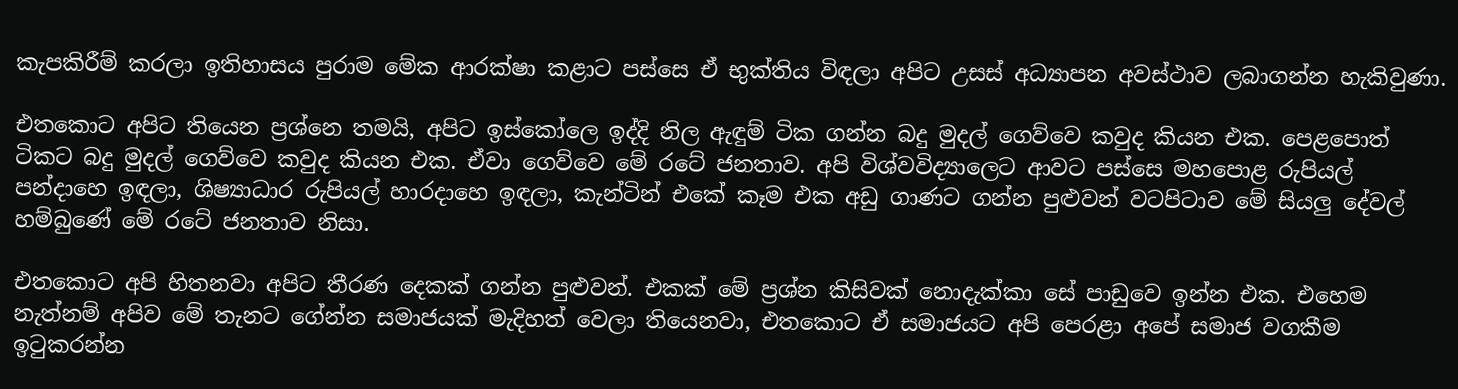කැපකිරීම් කරලා ඉතිහාසය පුරාම මේක ආරක්ෂා කළාට පස්සෙ ඒ භුක්තිය විඳලා අපිට උසස් අධ්‍යාපන අවස්ථාව ලබාගන්න හැකිවුණා.

එතකොට අපිට තියෙන ප්‍රශ්නෙ තමයි, අපිට ඉස්කෝලෙ ඉද්දි නිල ඇඳුම් ටික ගන්න බදු මුදල් ගෙව්වෙ කවුද කියන එක. පෙළපොත් ටිකට බදු මුදල් ගෙව්වෙ කවුද කියන එක. ඒවා ගෙව්වෙ මේ රටේ ජනතාව. අපි විශ්වවිද්‍යාලෙට ආවට පස්සෙ මහපොළ රුපියල් පන්දාහෙ ඉඳලා, ශිෂ්‍යාධාර රුපියල් හාරදාහෙ ඉඳලා, කැන්ටින් එකේ කෑම එක අඩු ගාණට ගන්න පුළුවන් වටපිටාව මේ සියලු දේවල් හම්බුණේ මේ රටේ ජනතාව නිසා.

එතකොට අපි හිතනවා අපිට තීරණ දෙකක් ගන්න පුළුවන්. එකක් මේ ප්‍රශ්න කිසිවක් නොදැක්කා සේ පාඩුවෙ ඉන්න එක. එහෙම නැත්නම් අපිව මේ තැනට ගේන්න සමාජයක් මැදිහත් වෙලා තියෙනවා, එතකොට ඒ සමාජයට අපි පෙරළා අපේ සමාජ වගකීම ඉටුකරන්න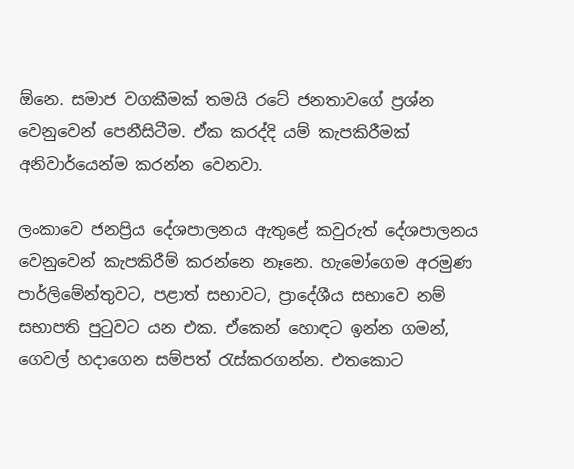ඕනෙ. සමාජ වගකීමක් තමයි රටේ ජනතාවගේ ප්‍රශ්න වෙනුවෙන් පෙනීසිටීම. ඒක කරද්දි යම් කැපකිරීමක් අනිවාර්යෙන්ම කරන්න වෙනවා.

ලංකාවෙ ජනප්‍රිය දේශපාලනය ඇතුළේ කවුරුත් දේශපාලනය වෙනුවෙන් කැපකිරීම් කරන්නෙ නෑනෙ. හැමෝගෙම අරමුණ පාර්ලිමේන්තුවට, පළාත් සභාවට, ප්‍රාදේශීය සභාවෙ නම් සභාපති පුටුවට යන එක. ඒකෙන් හොඳට ඉන්න ගමන්, ගෙවල් හදාගෙන සම්පත් රැස්කරගන්න. එතකොට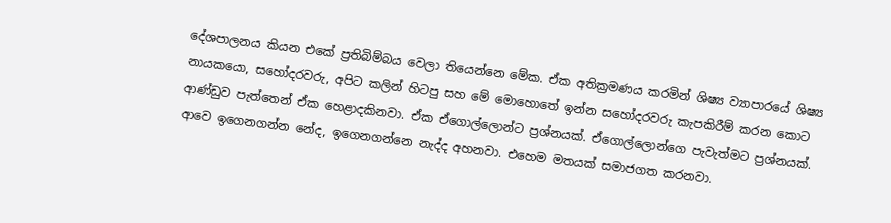දේශපාලනය කියන එකේ ප්‍රතිබිම්බය වෙලා තියෙන්නෙ මේක. ඒක අතික්‍රමණය කරමින් ශිෂ්‍ය ව්‍යාපාරයේ ශිෂ්‍ය නායකයො, සහෝදරවරු, අපිට කලින් හිටපු සහ මේ මොහොතේ ඉන්න සහෝදරවරු කැපකිරීම් කරන කොට ආණ්ඩුව පැත්තෙන් ඒක හෙළාදකිනවා. ඒක ඒගොල්ලොන්ට ප්‍රශ්නයක්. ඒගොල්ලොන්ගෙ පැවැත්මට ප්‍රශ්නයක්. ආවෙ ඉගෙනගන්න නේද, ඉගෙනගන්නෙ නැද්ද අහනවා. එහෙම මතයක් සමාජගත කරනවා.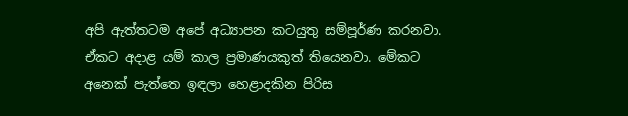අපි ඇත්තටම අපේ අධ්‍යාපන කටයුතු සම්පූර්ණ කරනවා. ඒකට අදාළ යම් කාල ප්‍රමාණයකුත් තියෙනවා. මේකට අනෙක් පැත්තෙ ඉඳලා හෙළාදකින පිරිස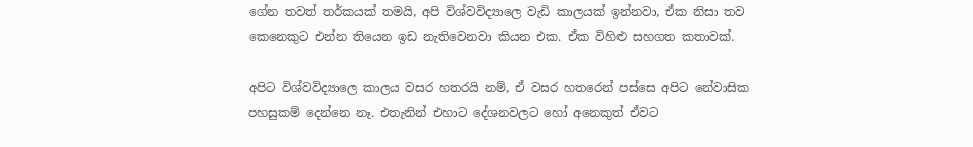ගේන තවත් තර්කයක් තමයි, අපි විශ්වවිද්‍යාලෙ වැඩි කාලයක් ඉන්නවා, ඒක නිසා තව කෙනෙකුට එන්න තියෙන ඉඩ නැතිවෙනවා කියන එක. ඒක විහිළු සහගත කතාවක්.

අපිට විශ්වවිද්‍යාලෙ කාලය වසර හතරයි නම්, ඒ වසර හතරෙන් පස්සෙ අපිට නේවාසික පහසුකම් දෙන්නෙ නෑ. එතැනින් එහාට දේශනවලට හෝ අනෙකුත් ඒවට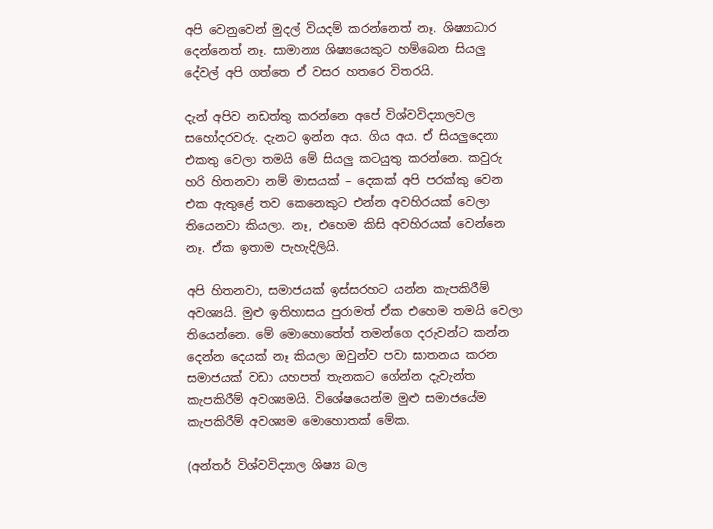අපි වෙනුවෙන් මුදල් වියදම් කරන්නෙත් නෑ. ශිෂ්‍යාධාර දෙන්නෙත් නෑ. සාමාන්‍ය ශිෂ්‍යයෙකුට හම්බෙන සියලු දේවල් අපි ගත්තෙ ඒ වසර හතරෙ විතරයි.

දැන් අපිව නඩත්තු කරන්නෙ අපේ විශ්වවිද්‍යාලවල සහෝදරවරු. දැනට ඉන්න අය. ගිය අය. ඒ සියලුදෙනා එකතු වෙලා තමයි මේ සියලු කටයුතු කරන්නෙ. කවුරු හරි හිතනවා නම් මාසයක් – දෙකක් අපි පරක්කු වෙන එක ඇතුළේ තව කෙනෙකුට එන්න අවහිරයක් වෙලා තියෙනවා කියලා. නෑ, එහෙම කිසි අවහිරයක් වෙන්නෙ නෑ. ඒක ඉතාම පැහැදිලියි.

අපි හිතනවා, සමාජයක් ඉස්සරහට යන්න කැපකිරීම් අවශ්‍යයි. මුළු ඉතිහාසය පුරාමත් ඒක එහෙම තමයි වෙලා තියෙන්නෙ. මේ මොහොතේත් තමන්ගෙ දරුවන්ට කන්න දෙන්න දෙයක් නෑ කියලා ඔවුන්ව පවා ඝාතනය කරන සමාජයක් වඩා යහපත් තැනකට ගේන්න දැවැන්ත කැපකිරීම් අවශ්‍යමයි. විශේෂයෙන්ම මුළු සමාජයේම කැපකිරීම් අවශ්‍යම මොහොතක් මේක.

(අන්තර් විශ්වවිද්‍යාල ශිෂ්‍ය බල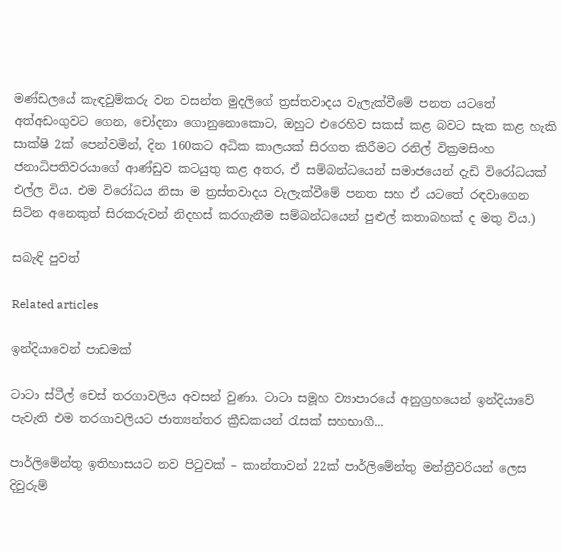මණ්ඩලයේ කැඳවුම්කරු වන වසන්ත මුදලිගේ ත්‍රස්තවාදය වැලැක්වීමේ පනත යටතේ අත්අඩංගුවට ගෙන, චෝදනා ගොනුනොකොට, ඔහුට එරෙහිව සකස් කළ බවට සැක කළ හැකි සාක්ෂි 2ක් පෙන්වමින්, දින 160කට අධික කාලයක් සිරගත කිරීමට රනිල් වික්‍රමසිංහ ජනාධිපතිවරයාගේ ආණ්ඩුව කටයුතු කළ අතර, ඒ සම්බන්ධයෙන් සමාජයෙන් දැඩි විරෝධයක් එල්ල විය. එම විරෝධය නිසා ම ත්‍රස්තවාදය වැලැක්වීමේ පනත සහ ඒ යටතේ රඳවාගෙන සිටින අනෙකුත් සිරකරුවන් නිදහස් කරගැනීම සම්බන්ධයෙන් පුළුල් කතාබහක් ද මතු විය.)

සබැඳි පුවත්

Related articles

ඉන්දියාවෙන් පාඩමක්

ටාටා ස්ටීල් චෙස් තරගාවලිය අවසන් වුණා. ටාටා සමූහ ව්‍යාපාරයේ අනුග්‍රහයෙන් ඉන්දියාවේ පැවැති එම තරගාවලියට ජාත්‍යන්තර ක්‍රීඩකයන් රැසක් සහභාගී...

පාර්ලිමේන්තු ඉතිහාසයට නව පිටුවක් – කාන්තාවන් 22ක් පාර්ලිමේන්තු මන්ත්‍රීවරියන් ලෙස දිවුරුම්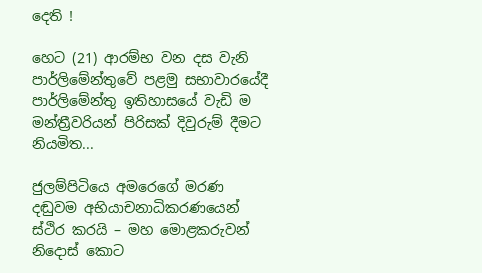දෙති !

හෙට (21) ආරම්භ වන දස වැනි පාර්ලිමේන්තුවේ පළමු සභාවාරයේදී පාර්ලිමේන්තු ඉතිහාසයේ වැඩි ම මන්ත්‍රීවරියන් පිරිසක් දිවුරුම් දීමට නියමිත...

ජුලම්පිටියෙ අමරෙගේ මරණ දඬුවම අභියාචනාධිකරණයෙන් ස්ථිර කරයි – මහ මොළකරුවන් නිදොස් කොට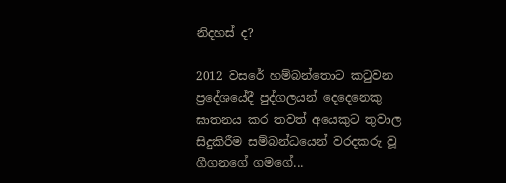නිදහස් ද?

2012 වසරේ හම්බන්තොට කටුවන ප්‍රදේශයේදී පුද්ගලයන් දෙදෙනෙකු ඝාතනය කර තවත් අයෙකුට තුවාල සිදුකිරීම සම්බන්ධයෙන් වරදකරු වූ ගීගනගේ ගමගේ...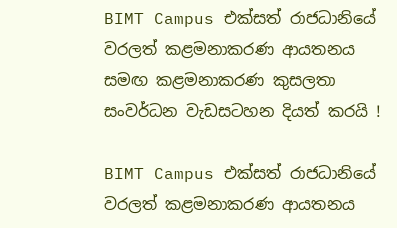BIMT Campus එක්සත් රාජධානියේ වරලත් කළමනාකරණ ආයතනය සමඟ කළමනාකරණ කුසලතා සංවර්ධන වැඩසටහන දියත් කරයි !

BIMT Campus එක්සත් රාජධානියේ වරලත් කළමනාකරණ ආයතනය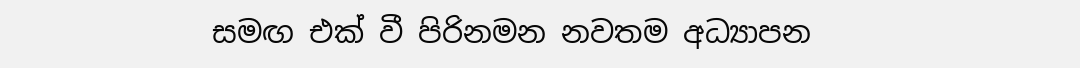සමඟ එක් වී පිරිනමන නවතම අධ්‍යාපන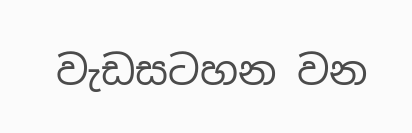වැඩසටහන වන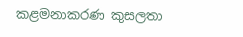කළමනාකරණ කුසලතා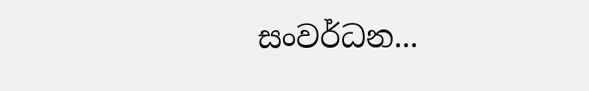සංවර්ධන...